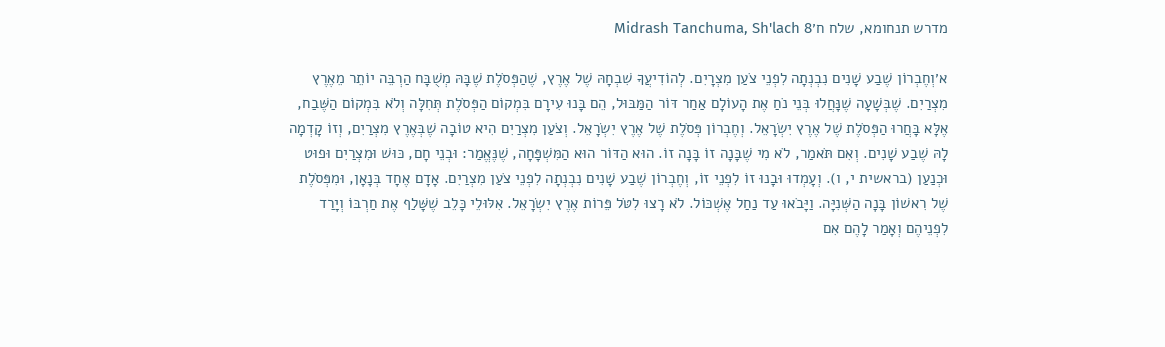מדרש תנחומא, שלח ח׳Midrash Tanchuma, Sh'lach 8

א׳וְחֶבְרוֹן שֶׁבַע שָׁנִים נִבְנְתָה לִפְנֵי צֹעַן מִצְרָיִם. לְהוֹדִיעֲךָ שִׁבְחָהּ שֶׁל אֶרֶץ, שֶׁהַפְּסֹלֶת שֶׁבָּהּ מְשֻׁבָּח הַרְבֵּה יוֹתֵר מֵאֶרֶץ מִצְרַיִם. שֶׁבְּשָׁעָה שֶׁנָּחֲלוּ בְּנֵי נֹחַ אֶת הָעוֹלָם אַחַר דּוֹר הַמַּבּוּל, הֵם בָּנוּ עִירָם בִּמְקוֹם הַפְּסֹלֶת תְּחִלָּה וְלֹא בִּמְקוֹם הַשֶּׁבַח, אֶלָּא בָּחֲרוּ הַפְּסֹלֶת שֶׁל אֶרֶץ יִשְׂרָאֵל. וְחֶבְרוֹן פְּסֹלֶת שֶׁל אֶרֶץ יִשְׂרָאֵל. וְצֹעַן מִצְרַיִם הִיא טוֹבָה שֶׁבְּאֶרֶץ מִצְרַיִם, וְזוֹ קָדְמָה לָהּ שֶׁבַע שָׁנִים. וְאִם תֹּאמַר, לֹא מִי שֶׁבָּנָה זוֹ בָּנָה זוֹ. הוּא הַדּוֹר הוּא הַמִּשְׁפָּחָה, שֶׁנֶּאֱמַר: וּבְנֵי חָם, כּוּשׁ וּמִצְרַיִם וּפוּט וּכְנַעַן (בראשית י, ו). וְעָמְדוּ וּבָנוּ זוֹ לִפְנֵי זוֹ, וְחֶבְרוֹן שֶׁבַע שָׁנִים נִבְנְתָה לִפְנֵי צֹעַן מִצְרַיִם. אָדָם אֶחָד בְּנָאָן, וּמִפְּסֹלֶת שֶׁל רִאשׁוֹן בָּנָה הַשְּׁנִיָּה. וַיָּבֹאוּ עַד נַחַל אֶשְׁכּוֹל. לֹא רָצוּ לִטֹּל פֵּרוֹת אֶרֶץ יִשְׂרָאֵל. אִלּוּלֵי כָּלֵב שֶׁשָּׁלַף אֶת חַרְבּוֹ וְיָרַד לִפְנֵיהֶם וְאָמַר לָהֶם אִם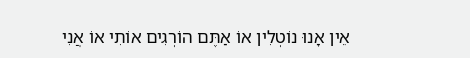אֵין אָנוּ נוֹטְלִין אוֹ אַתֶּם הוֹרְגִים אוֹתִי אוֹ אֲנִי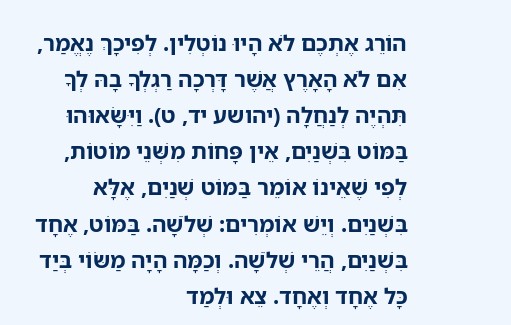הוֹרֵג אֶתְכֶם לֹא הָיוּ נוֹטְלִין. לְפִיכָךְ נֶאֱמַר, אִם לֹא הָאָרֶץ אֲשֶׁר דָּרְכָה רַגְלְךָ בָהּ לְךָ תִּהְיֶה לְנַחֲלָה (יהושע יד, ט). וַיִּשָּׂאוּהוּ בַּמּוֹט בִּשְׁנַיִם, אֵין פָּחוֹת מִשְּׁנֵי מוֹטוֹת, לְפִי שֶׁאֵינוֹ אוֹמֵר בַּמּוֹט שְׁנַיִם, אֶלָּא בִּשְׁנַיִם. וְיֵשׁ אוֹמְרִים: שְׁלֹשָׁה. בַּמּוֹט, אֶחָד בִּשְׁנַיִם, הֲרֵי שְׁלֹשָׁה. וְכַמָּה הָיָה מַשּׂוֹי בְּיַד כָּל אֶחָד וְאֶחָד. צֵא וּלְמַד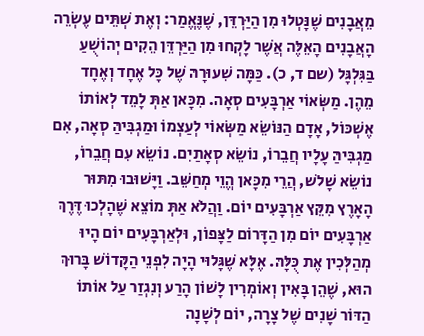מֵאֲבָנִים שֶׁנָּטְלוּ מִן הַיַּרְדֵּן, שֶׁנֶּאֱמַר: וְאֶת שְׁתֵּים עֶשְׂרֵה הָאֲבָנִים הָאֵלֶּה אֲשֶׁר לָקְחוּ מִן הַיַּרְדֵּן הֵקִים יְהוֹשֻׁעַ בַּגִּלְגָּל (שם ד, כ). כַּמָּה שִׁעוּרָהּ שֶׁל כָּל אֶחָד וְאֶחָד מֵהֶן. מַשְּׂאוֹי אַרְבָּעִים סְאָה. מִכָּאן אַתְּ לָמֵד לְאוֹתוֹ אֶשְׁכּוֹל, אָדָם הַנּוֹשֵׂא מַשְּׂאוֹי לְעַצְמוֹ וּמַגְבִּיהַּ סְאָה, אִם מַגְבִּיהַּ עָלָיו חֲבֵרוֹ, נוֹשֵׂא סְאָתַיִם. נוֹשֵׂא עִם חֲבֵרוֹ, נוֹשֵׂא שָׁלֹש, הֲרֵי מִכָּאן הֱוֵי מְחַשֵּׁב. וַיָּשׁוּבוּ מִתּוּר הָאָרֶץ מִקֵּץ אַרְבָּעִים יוֹם. וַהֲלֹא אַתְּ מוֹצֵא שֶׁהָלְכוּ דֶּרֶךְ אַרְבָּעִים יוֹם מִן הַדָּרוֹם לַצָּפוֹן, וּלְאַרְבָּעִים יוֹם הָיוּ מְהַלְּכִין אֶת כֻּלָּהּ. אֶלָּא שֶׁגָּלוּי הָיָה לִפְנֵי הַקָּדוֹשׁ בָּרוּךְ הוּא, שֶׁהֵן בָּאִין וְאוֹמְרִין לָשׁוֹן הָרַע וְנִגְזַר עַל אוֹתוֹ הַדּוֹר שָׁנִים שֶׁל צָרָה, יוֹם לְשָׁנָה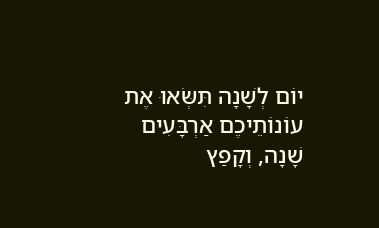יוֹם לְשָׁנָה תִּשְּׂאוּ אֶת עוֹנוֹתֵיכֶם אַרְבָּעִים שָׁנָה, וְקָפַץ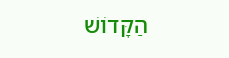הַקָּדוֹשׁ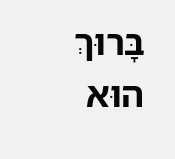בָּרוּךְ הוּא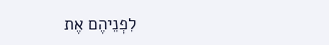לִפְנֵיהֶם אֶת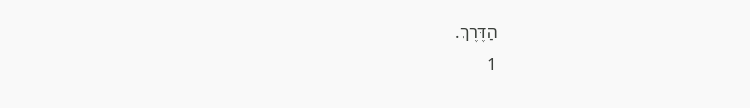הַדֶּרֶךְ.
1